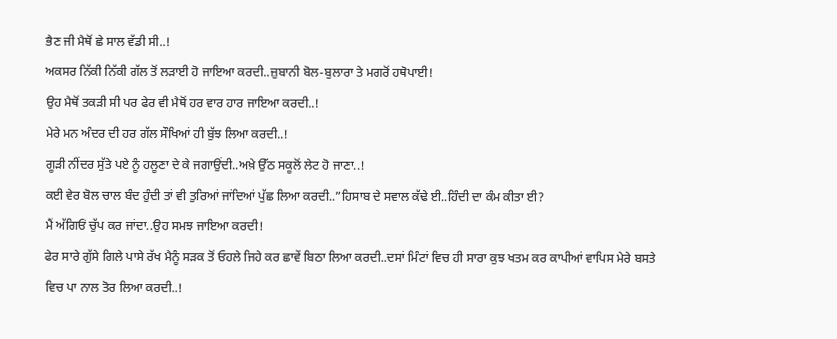ਭੈਣ ਜੀ ਮੈਥੋਂ ਛੇ ਸਾਲ ਵੱਡੀ ਸੀ..!
ਅਕਸਰ ਨਿੱਕੀ ਨਿੱਕੀ ਗੱਲ ਤੋਂ ਲੜਾਈ ਹੋ ਜਾਇਆ ਕਰਦੀ..ਜ਼ੁਬਾਨੀ ਬੋਲ-ਬੁਲਾਰਾ ਤੇ ਮਗਰੋਂ ਹਥੋਪਾਈ!
ਉਹ ਮੈਥੋਂ ਤਕੜੀ ਸੀ ਪਰ ਫੇਰ ਵੀ ਮੈਥੋਂ ਹਰ ਵਾਰ ਹਾਰ ਜਾਇਆ ਕਰਦੀ..!
ਮੇਰੇ ਮਨ ਅੰਦਰ ਦੀ ਹਰ ਗੱਲ ਸੌਖਿਆਂ ਹੀ ਬੁੱਝ ਲਿਆ ਕਰਦੀ..!
ਗੂੜੀ ਨੀਂਦਰ ਸੁੱਤੇ ਪਏ ਨੂੰ ਹਲੂਣਾ ਦੇ ਕੇ ਜਗਾਉਂਦੀ..ਅਖ਼ੇ ਉੱਠ ਸਕੂਲੋਂ ਲੇਟ ਹੋ ਜਾਣਾ..!
ਕਈ ਵੇਰ ਬੋਲ ਚਾਲ ਬੰਦ ਹੁੰਦੀ ਤਾਂ ਵੀ ਤੁਰਿਆਂ ਜਾਂਦਿਆਂ ਪੁੱਛ ਲਿਆ ਕਰਦੀ..”ਹਿਸਾਬ ਦੇ ਸਵਾਲ ਕੱਢੇ ਈ..ਹਿੰਦੀ ਦਾ ਕੰਮ ਕੀਤਾ ਈ?
ਮੈਂ ਅੱਗਿਓਂ ਚੁੱਪ ਕਰ ਜਾਂਦਾ..ਉਹ ਸਮਝ ਜਾਇਆ ਕਰਦੀ!
ਫੇਰ ਸਾਰੇ ਗੁੱਸੇ ਗਿਲੇ ਪਾਸੇ ਰੱਖ ਮੈਨੂੰ ਸੜਕ ਤੋਂ ਓਹਲੇ ਜਿਹੇ ਕਰ ਛਾਵੇਂ ਬਿਠਾ ਲਿਆ ਕਰਦੀ..ਦਸਾਂ ਮਿੰਟਾਂ ਵਿਚ ਹੀ ਸਾਰਾ ਕੁਝ ਖਤਮ ਕਰ ਕਾਪੀਆਂ ਵਾਪਿਸ ਮੇਰੇ ਬਸਤੇ ਵਿਚ ਪਾ ਨਾਲ ਤੋਰ ਲਿਆ ਕਰਦੀ..!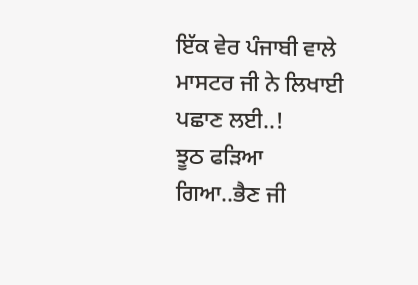ਇੱਕ ਵੇਰ ਪੰਜਾਬੀ ਵਾਲੇ ਮਾਸਟਰ ਜੀ ਨੇ ਲਿਖਾਈ ਪਛਾਣ ਲਈ..!
ਝੂਠ ਫੜਿਆ ਗਿਆ..ਭੈਣ ਜੀ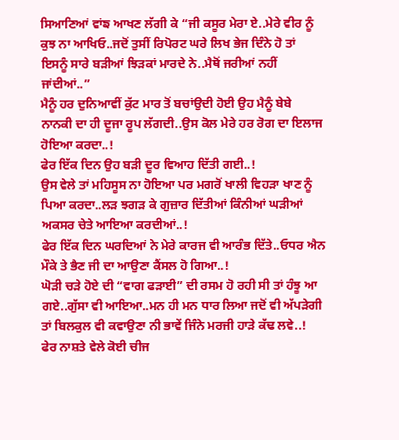ਸਿਆਣਿਆਂ ਵਾਂਙ ਆਖਣ ਲੱਗੀ ਕੇ “ਜੀ ਕਸੂਰ ਮੇਰਾ ਏ..ਮੇਰੇ ਵੀਰ ਨੂੰ ਕੁਝ ਨਾ ਆਖਿਓ..ਜਦੋਂ ਤੁਸੀਂ ਰਿਪੋਰਟ ਘਰੇ ਲਿਖ ਭੇਜ ਦਿੰਨੇ ਹੋ ਤਾਂ ਇਸਨੂੰ ਸਾਰੇ ਬੜੀਆਂ ਝਿੜਕਾਂ ਮਾਰਦੇ ਨੇ..ਮੈਥੋਂ ਜਰੀਆਂ ਨਹੀਂ ਜਾਂਦੀਆਂ..”
ਮੈਨੂੰ ਹਰ ਦੁਨਿਆਵੀਂ ਕੁੱਟ ਮਾਰ ਤੋਂ ਬਚਾਂਉਦੀ ਹੋਈ ਉਹ ਮੈਨੂੰ ਬੇਬੇ ਨਾਨਕੀ ਦਾ ਹੀ ਦੂਜਾ ਰੂਪ ਲੱਗਦੀ..ਉਸ ਕੋਲ ਮੇਰੇ ਹਰ ਰੋਗ ਦਾ ਇਲਾਜ ਹੋਇਆ ਕਰਦਾ..!
ਫੇਰ ਇੱਕ ਦਿਨ ਉਹ ਬੜੀ ਦੂਰ ਵਿਆਹ ਦਿੱਤੀ ਗਈ..!
ਉਸ ਵੇਲੇ ਤਾਂ ਮਹਿਸੂਸ ਨਾ ਹੋਇਆ ਪਰ ਮਗਰੋਂ ਖਾਲੀ ਵਿਹੜਾ ਖਾਣ ਨੂੰ ਪਿਆ ਕਰਦਾ..ਲੜ ਝਗੜ ਕੇ ਗੁਜ਼ਾਰ ਦਿੱਤੀਆਂ ਕਿੰਨੀਆਂ ਘੜੀਆਂ ਅਕਸਰ ਚੇਤੇ ਆਇਆ ਕਰਦੀਆਂ..!
ਫੇਰ ਇੱਕ ਦਿਨ ਘਰਦਿਆਂ ਨੇ ਮੇਰੇ ਕਾਰਜ ਵੀ ਆਰੰਭ ਦਿੱਤੇ..ਓਧਰ ਐਨ ਮੌਕੇ ਤੇ ਭੈਣ ਜੀ ਦਾ ਆਉਣਾ ਕੈਂਸਲ ਹੋ ਗਿਆ..!
ਘੋੜੀ ਚੜੇ ਹੋਏ ਦੀ “ਵਾਗ ਫੜਾਈ” ਦੀ ਰਸਮ ਹੋ ਰਹੀ ਸੀ ਤਾਂ ਹੰਝੂ ਆ ਗਏ..ਗੁੱਸਾ ਵੀ ਆਇਆ..ਮਨ ਹੀ ਮਨ ਧਾਰ ਲਿਆ ਜਦੋਂ ਵੀ ਅੱਪੜੇਗੀ ਤਾਂ ਬਿਲਕੁਲ ਵੀ ਕਵਾਉਣਾ ਨੀ ਭਾਵੇਂ ਜਿੰਨੇ ਮਰਜੀ ਹਾੜੇ ਕੱਢ ਲਵੇ..!
ਫੇਰ ਨਾਸ਼ਤੇ ਵੇਲੇ ਕੋਈ ਚੀਜ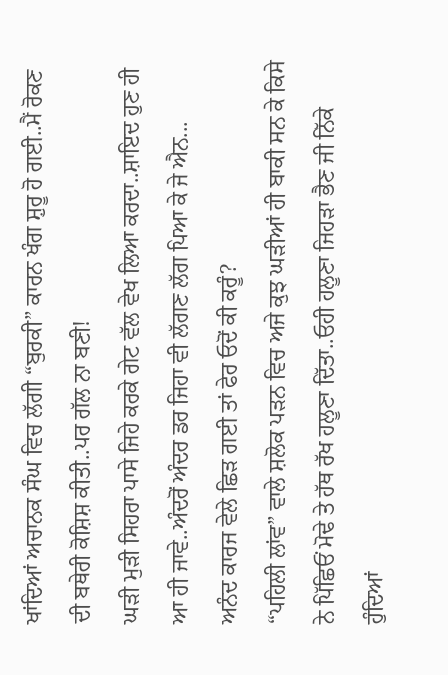ਖਾਂਦਿਆਂ ਅਚਾਨਕ ਸੰਘ ਵਿਚ ਲੱਗੀ “ਬੁਰਕੀ” ਕਾਰਨ ਖੰਗ ਸ਼ੁਰੂ ਹੋ ਗਈ..ਮੈਂ ਰੋਕਣ ਦੀ ਬਥੇਰੀ ਕੋਸ਼ਿਸ਼ ਕੀਤੀ..ਪਰ ਗੱਲ ਨਾ ਬਣੀ!
ਘੜੀ ਮੁੜੀ ਸਿਹਰਾ ਪਾਸੇ ਜਿਹੇ ਕਰਕੇ ਗੇਟ ਵੱਲ ਵੇਖ ਲਿਆ ਕਰਦਾ..ਸ਼ਾਇਦ ਹੁਣ ਹੀ ਆ ਹੀ ਜਾਵੇ..ਅੰਦਰੋਂ ਅੰਦਰ ਡਰ ਜਿਹਾ ਵੀ ਲੱਗਣ ਲੱਗ ਪਿਆ ਕੇ ਜੇ ਐਨ...
ਅਨੰਦ ਕਾਰਜ ਵੇਲੇ ਛਿੜ ਗਈ ਤਾਂ ਫੇਰ ਓਦੋਂ ਕੀ ਕਰੂੰ?
“ਪਹਿਲੀ ਲਾਂਵ” ਵਾਲੇ ਸ਼ਲੋਕ ਪੜਨ ਵਿਚ ਅਜੇ ਕੁਝ ਘੜੀਆਂ ਹੀ ਬਾਕੀ ਸਨ ਕੇ ਕਿਸੇ ਨੇ ਪਿੱਛਿਓਂ ਮੋਢੇ ਤੇ ਹੱਥ ਰੱਖ ਹਲੂਣਾ ਦਿੱਤਾ..ਓਹੀ ਹਲੂਣਾ ਜਿਹੜਾ ਭੈਣ ਜੀ ਨਿੱਕੇ ਹੁੰਦਿਆਂ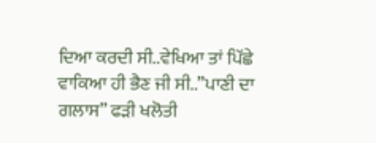ਦਿਆ ਕਰਦੀ ਸੀ..ਵੇਖਿਆ ਤਾਂ ਪਿੱਛੇ ਵਾਕਿਆ ਹੀ ਭੈਣ ਜੀ ਸੀ..”ਪਾਣੀ ਦਾ ਗਲਾਸ” ਫੜੀ ਖਲੋਤੀ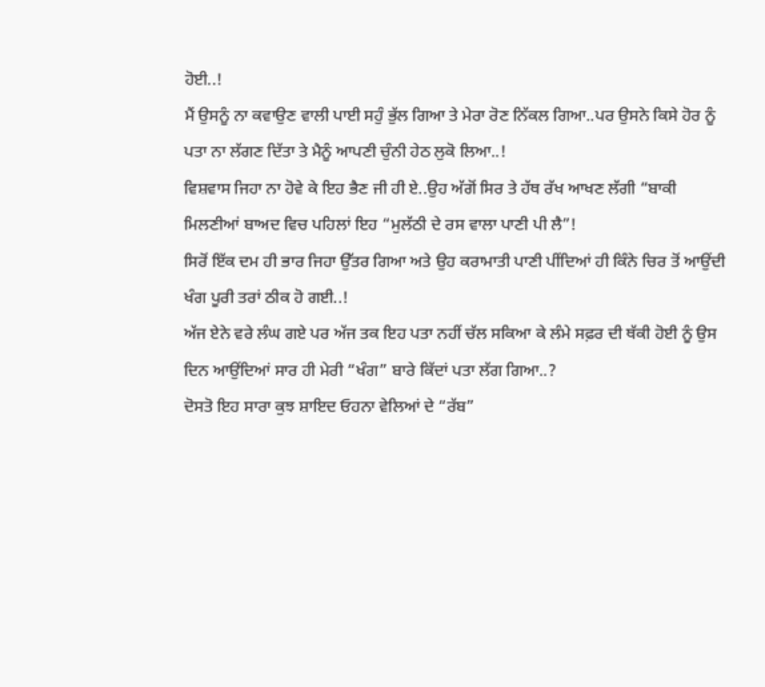ਹੋਈ..!
ਮੈਂ ਉਸਨੂੰ ਨਾ ਕਵਾਉਣ ਵਾਲੀ ਪਾਈ ਸਹੁੰ ਭੁੱਲ ਗਿਆ ਤੇ ਮੇਰਾ ਰੋਣ ਨਿੱਕਲ ਗਿਆ..ਪਰ ਉਸਨੇ ਕਿਸੇ ਹੋਰ ਨੂੰ ਪਤਾ ਨਾ ਲੱਗਣ ਦਿੱਤਾ ਤੇ ਮੈਨੂੰ ਆਪਣੀ ਚੁੰਨੀ ਹੇਠ ਲੁਕੋ ਲਿਆ..!
ਵਿਸ਼ਵਾਸ ਜਿਹਾ ਨਾ ਹੋਵੇ ਕੇ ਇਹ ਭੈਣ ਜੀ ਹੀ ਏ..ਉਹ ਅੱਗੋਂ ਸਿਰ ਤੇ ਹੱਥ ਰੱਖ ਆਖਣ ਲੱਗੀ “ਬਾਕੀ ਮਿਲਣੀਆਂ ਬਾਅਦ ਵਿਚ ਪਹਿਲਾਂ ਇਹ “ਮੁਲੱਠੀ ਦੇ ਰਸ ਵਾਲਾ ਪਾਣੀ ਪੀ ਲੈ”!
ਸਿਰੋਂ ਇੱਕ ਦਮ ਹੀ ਭਾਰ ਜਿਹਾ ਉੱਤਰ ਗਿਆ ਅਤੇ ਉਹ ਕਰਾਮਾਤੀ ਪਾਣੀ ਪੀਂਦਿਆਂ ਹੀ ਕਿੰਨੇ ਚਿਰ ਤੋਂ ਆਉਂਦੀ ਖੰਗ ਪੂਰੀ ਤਰਾਂ ਠੀਕ ਹੋ ਗਈ..!
ਅੱਜ ਏਨੇ ਵਰੇ ਲੰਘ ਗਏ ਪਰ ਅੱਜ ਤਕ ਇਹ ਪਤਾ ਨਹੀਂ ਚੱਲ ਸਕਿਆ ਕੇ ਲੰਮੇ ਸਫ਼ਰ ਦੀ ਥੱਕੀ ਹੋਈ ਨੂੰ ਉਸ ਦਿਨ ਆਉਂਦਿਆਂ ਸਾਰ ਹੀ ਮੇਰੀ “ਖੰਗ” ਬਾਰੇ ਕਿੱਦਾਂ ਪਤਾ ਲੱਗ ਗਿਆ..?
ਦੋਸਤੋ ਇਹ ਸਾਰਾ ਕੁਝ ਸ਼ਾਇਦ ਓਹਨਾ ਵੇਲਿਆਂ ਦੇ “ਰੱਬ”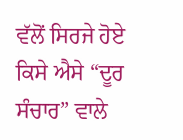ਵੱਲੋਂ ਸਿਰਜੇ ਹੋਏ ਕਿਸੇ ਐਸੇ “ਦੂਰ ਸੰਚਾਰ” ਵਾਲੇ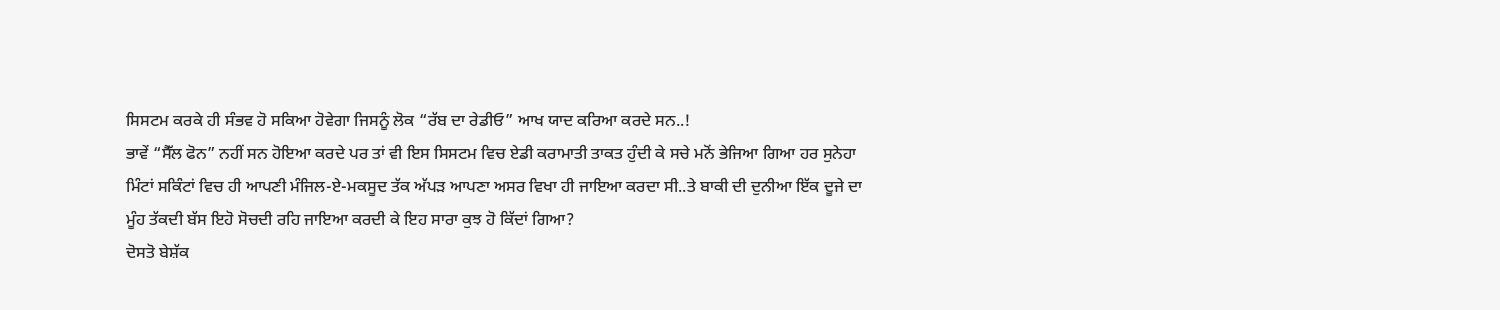ਸਿਸਟਮ ਕਰਕੇ ਹੀ ਸੰਭਵ ਹੋ ਸਕਿਆ ਹੋਵੇਗਾ ਜਿਸਨੂੰ ਲੋਕ “ਰੱਬ ਦਾ ਰੇਡੀਓ” ਆਖ ਯਾਦ ਕਰਿਆ ਕਰਦੇ ਸਨ..!
ਭਾਵੇਂ “ਸੈੱਲ ਫੋਨ” ਨਹੀਂ ਸਨ ਹੋਇਆ ਕਰਦੇ ਪਰ ਤਾਂ ਵੀ ਇਸ ਸਿਸਟਮ ਵਿਚ ਏਡੀ ਕਰਾਮਾਤੀ ਤਾਕਤ ਹੁੰਦੀ ਕੇ ਸਚੇ ਮਨੋਂ ਭੇਜਿਆ ਗਿਆ ਹਰ ਸੁਨੇਹਾ ਮਿੰਟਾਂ ਸਕਿੰਟਾਂ ਵਿਚ ਹੀ ਆਪਣੀ ਮੰਜਿਲ-ਏ-ਮਕਸੂਦ ਤੱਕ ਅੱਪੜ ਆਪਣਾ ਅਸਰ ਵਿਖਾ ਹੀ ਜਾਇਆ ਕਰਦਾ ਸੀ..ਤੇ ਬਾਕੀ ਦੀ ਦੁਨੀਆ ਇੱਕ ਦੂਜੇ ਦਾ ਮੂੰਹ ਤੱਕਦੀ ਬੱਸ ਇਹੋ ਸੋਚਦੀ ਰਹਿ ਜਾਇਆ ਕਰਦੀ ਕੇ ਇਹ ਸਾਰਾ ਕੁਝ ਹੋ ਕਿੱਦਾਂ ਗਿਆ?
ਦੋਸਤੋ ਬੇਸ਼ੱਕ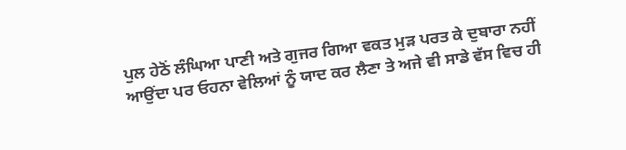ਪੁਲ ਹੇਠੋਂ ਲੰਘਿਆ ਪਾਣੀ ਅਤੇ ਗੁਜਰ ਗਿਆ ਵਕਤ ਮੁੜ ਪਰਤ ਕੇ ਦੁਬਾਰਾ ਨਹੀਂ ਆਉਂਦਾ ਪਰ ਓਹਨਾ ਵੇਲਿਆਂ ਨੂੰ ਯਾਦ ਕਰ ਲੈਣਾ ਤੇ ਅਜੇ ਵੀ ਸਾਡੇ ਵੱਸ ਵਿਚ ਹੀ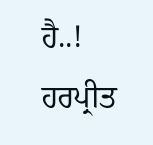ਹੈ..!
ਹਰਪ੍ਰੀਤ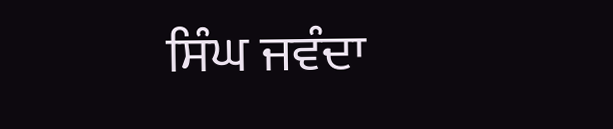ਸਿੰਘ ਜਵੰਦਾ